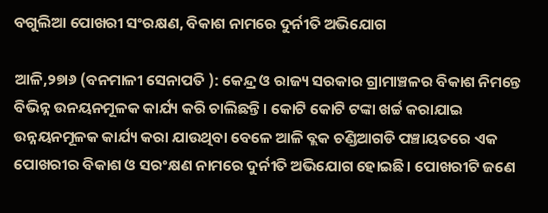ବଗୁଲିଆ ପୋଖରୀ ସଂରକ୍ଷଣ, ବିକାଶ ନାମରେ ଦୁର୍ନୀତି ଅଭିଯୋଗ

ଆଳି,୨୭ା୬ (ବନମାଳୀ ସେନାପତି ): କେନ୍ଦ୍ର ଓ ରାଜ୍ୟ ସରକାର ଗ୍ରାମାଞ୍ଚଳର ବିକାଶ ନିମନ୍ତେ ବିଭିନ୍ନ ଉନୟନମୂଳକ କାର୍ଯ୍ୟ କରି ଚାଲିଛନ୍ତି। କୋଟି କୋଟି ଟଙ୍କା ଖର୍ଚ୍ଚ କରାଯାଇ ଉନ୍ନୟନମୂଳକ କାର୍ଯ୍ୟ କରା ଯାଉଥିବା ବେଳେ ଆଳି ବ୍ଲକ ଚଣ୍ଡିଆଗଡି ପଞ୍ଚାୟତରେ ଏକ ପୋଖରୀର ବିକାଶ ଓ ସରଂକ୍ଷଣ ନାମରେ ଦୁର୍ନୀତି ଅଭିଯୋଗ ହୋଇଛି। ପୋଖରୀଟି ଜଣେ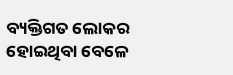ବ୍ୟକ୍ତିଗତ ଲୋକର ହୋଇଥିବା ବେଳେ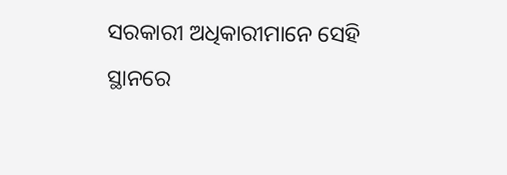ସରକାରୀ ଅଧିକାରୀମାନେ ସେହି ସ୍ଥାନରେ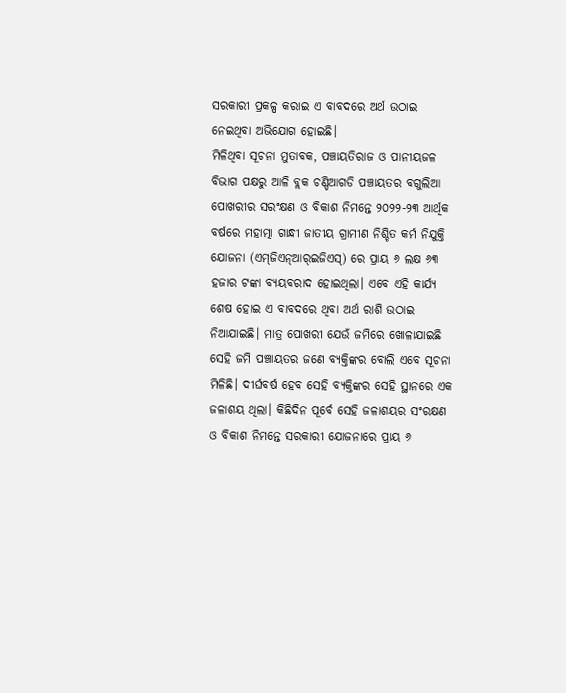ସରକାରୀ ପ୍ରକଳ୍ପ କରାଇ ଏ ବାବଦରେ ଅର୍ଥ ଉଠାଇ ନେଇଥିବା ଅଭିଯୋଗ ହୋଇଛି।
ମିଳିଥିବା ସୂଚନା ମୁତାବକ, ପଞ୍ଚାୟତିରାଜ ଓ ପାନୀୟଜଳ ବିଭାଗ ପକ୍ଷରୁ ଆଳି ବ୍ଲକ ଚଣ୍ଡିଆଗଡି ପଞ୍ଚାୟତର ବଗୁଲିଆ ପୋଖରୀର ସରଂକ୍ଷଣ ଓ ବିକାଶ ନିମନ୍ତେ ୨୦୨୨-୨୩ ଆର୍ଥିକ ବର୍ଷରେ ମହାତ୍ମା ଗାନ୍ଧୀ ଜାତୀୟ ଗ୍ରାମୀଣ ନିଶ୍ଚିତ କର୍ମ ନିଯୁକ୍ତି ଯୋଜନା (ଏମ୍‌ଜିଏନ୍‌ଆର୍‌ଇଜିଏସ୍‌) ରେ ପ୍ରାୟ ୬ ଲକ୍ଷ ୬୩ ହଜାର ଟଙ୍କା ବ୍ୟୟବରାଦ ହୋଇଥିଲା। ଏବେ ଏହି କାର୍ଯ୍ୟ ଶେଷ ହୋଇ ଏ ବାବଦରେ ଥିବା ଅର୍ଥ ରାଶି ଉଠାଇ ନିଆଯାଇଛି। ମାତ୍ର ପୋଖରୀ ଯେଉଁ ଜମିରେ ଖୋଳାଯାଇଛି ସେହି ଜମି ପଞ୍ଚାୟତର ଜଣେ ବ୍ୟକ୍ତିଙ୍କର ବୋଲି ଏବେ ସୂଚନା ମିଳିଛି। ଦୀର୍ଘବର୍ଷ ହେବ ସେହି ବ୍ୟକ୍ତିଙ୍କର ସେହି ସ୍ଥାନରେ ଏକ ଜଳାଶୟ ଥିଲା। କିଛିଦିନ ପୂର୍ବେ ସେହି ଜଳାଶୟର ସଂରକ୍ଷଣ ଓ ବିକାଶ ନିମନ୍ତେ ସରକାରୀ ଯୋଜନାରେ ପ୍ରାୟ ୬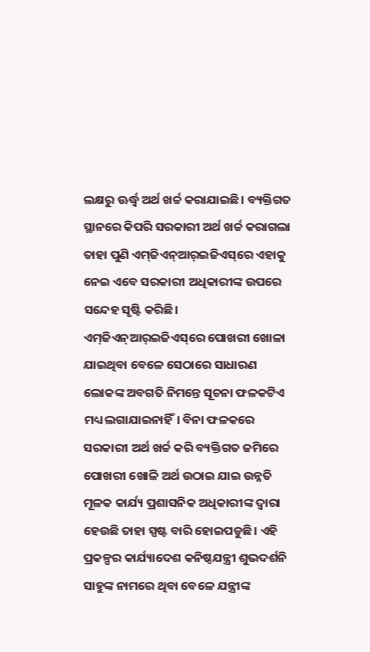ଲକ୍ଷରୁ ଊର୍ଦ୍ଧ୍ୱ ଅର୍ଥ ଖର୍ଚ୍ଚ କରାଯାଇଛି। ବ୍ୟକ୍ତିଗତ ସ୍ଥାନରେ କିପରି ସରକାରୀ ଅର୍ଥ ଖର୍ଚ୍ଚ କରାଗଲା ତାହା ପୁଣି ଏମ୍‌ଜିଏନ୍‌ଆର୍‌ଇଜିଏସ୍‌ରେ ଏହାକୁ ନେଇ ଏବେ ସରକାରୀ ଅଧିକାରୀଙ୍କ ଉପରେ ସନ୍ଦେହ ସୃଷ୍ଟି କରିଛି। ଏମ୍‌ଜିଏନ୍‌ଆର୍‌ଇଜିଏସ୍‌ରେ ପୋଖରୀ ଖୋଳା ଯାଇଥିବା ବେଳେ ସେଠାରେ ସାଧାରଣ ଲୋକଙ୍କ ଅବଗତି ନିମନ୍ତେ ସୂଚନା ଫଳକଟିଏ ମଧ୍ୟ ଲଗାଯାଇନାହିଁ। ବିନା ଫଳକରେ ସରକାରୀ ଅର୍ଥ ଖର୍ଚ୍ଚ କରି ବ୍ୟକ୍ତିଗତ ଜମିରେ ପୋଖରୀ ଖୋଳି ଅର୍ଥ ଉଠାଇ ଯାଇ ଉନ୍ନତି ମୂଳକ କାର୍ଯ୍ୟ ପ୍ରଶାସନିକ ଅଧିକାରୀଙ୍କ ଦ୍ୱାରା ହେଉଛି ତାହା ସ୍ପଷ୍ଟ ବାରି ହୋଇପଡୁଛି। ଏହି ପ୍ରକଳ୍ପର କାର୍ଯ୍ୟାଦେଶ କନିଷ୍ଠଯନ୍ତ୍ରୀ ଶୁଭଦର୍ଶନି ସାହୁଙ୍କ ନାମରେ ଥିବା ବେଳେ ଯନ୍ତ୍ରୀଙ୍କ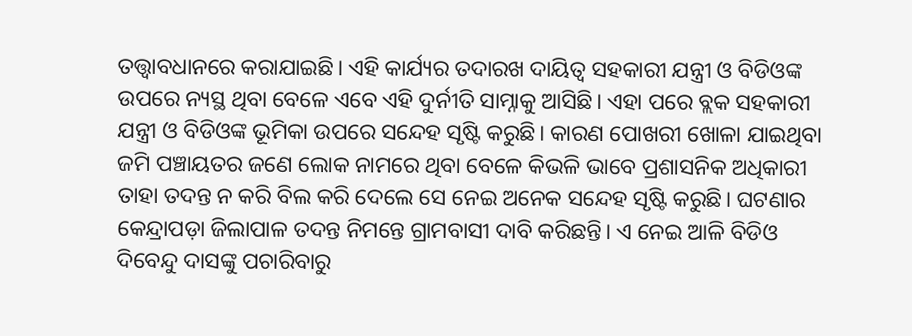ତତ୍ତ୍ୱାବଧାନରେ କରାଯାଇଛି। ଏହି କାର୍ଯ୍ୟର ତଦାରଖ ଦାୟିତ୍ୱ ସହକାରୀ ଯନ୍ତ୍ରୀ ଓ ବିଡିଓଙ୍କ ଉପରେ ନ୍ୟସ୍ଥ ଥିବା ବେଳେ ଏବେ ଏହି ଦୁର୍ନୀତି ସାମ୍ନାକୁ ଆସିଛି। ଏହା ପରେ ବ୍ଲକ ସହକାରୀ ଯନ୍ତ୍ରୀ ଓ ବିଡିଓଙ୍କ ଭୂମିକା ଉପରେ ସନ୍ଦେହ ସୃଷ୍ଟି କରୁଛି। କାରଣ ପୋଖରୀ ଖୋଳା ଯାଇଥିବା ଜମି ପଞ୍ଚାୟତର ଜଣେ ଲୋକ ନାମରେ ଥିବା ବେଳେ କିଭଳି ଭାବେ ପ୍ରଶାସନିକ ଅଧିକାରୀ ତାହା ତଦନ୍ତ ନ କରି ବିଲ କରି ଦେଲେ ସେ ନେଇ ଅନେକ ସନ୍ଦେହ ସୃଷ୍ଟି କରୁଛି। ଘଟଣାର କେନ୍ଦ୍ରାପଡ଼ା ଜିଲାପାଳ ତଦନ୍ତ ନିମନ୍ତେ ଗ୍ରାମବାସୀ ଦାବି କରିଛନ୍ତି। ଏ ନେଇ ଆଳି ବିଡିଓ ଦିବେନ୍ଦୁ ଦାସଙ୍କୁ ପଚାରିବାରୁ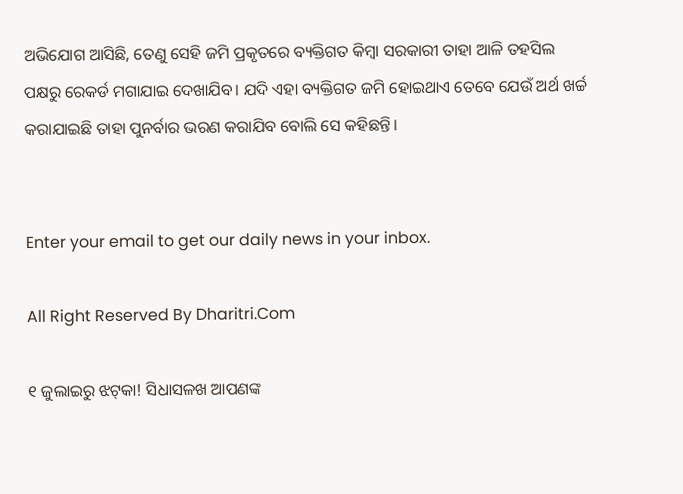ଅଭିଯୋଗ ଆସିଛି, ତେଣୁ ସେହି ଜମି ପ୍ରକୃତରେ ବ୍ୟକ୍ତିଗତ କିମ୍ବା ସରକାରୀ ତାହା ଆଳି ତହସିଲ ପକ୍ଷରୁ ରେକର୍ଡ ମଗାଯାଇ ଦେଖାଯିବ। ଯଦି ଏହା ବ୍ୟକ୍ତିଗତ ଜମି ହୋଇଥାଏ ତେବେ ଯେଉଁ ଅର୍ଥ ଖର୍ଚ୍ଚ କରାଯାଇଛି ତାହା ପୁନର୍ବାର ଭରଣ କରାଯିବ ବୋଲି ସେ କହିଛନ୍ତି।


Enter your email to get our daily news in your inbox.

All Right Reserved By Dharitri.Com

୧ ଜୁଲାଇରୁ ଝଟ୍‌କା! ସିଧାସଳଖ ଆପଣଙ୍କ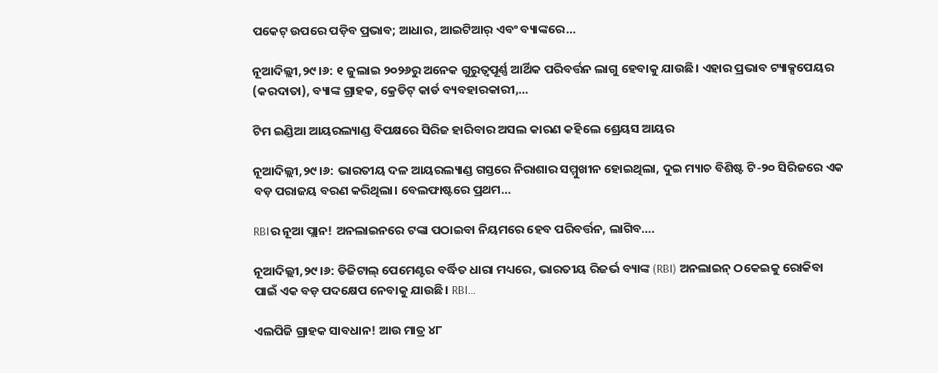ପକେଟ୍ ଉପରେ ପଡ଼ିବ ପ୍ରଭାବ; ଆଧାର, ଆଇଟିଆର୍ ଏବଂ ବ୍ୟାଙ୍କରେ…

ନୂଆଦିଲ୍ଲୀ,୨୯।୬: ୧ ଜୁଲାଇ ୨୦୨୬ରୁ ଅନେକ ଗୁରୁତ୍ୱପୂର୍ଣ୍ଣ ଆର୍ଥିକ ପରିବର୍ତ୍ତନ ଲାଗୁ ହେବାକୁ ଯାଉଛି। ଏହାର ପ୍ରଭାବ ଟ୍ୟାକ୍ସପେୟର (କରଦାତା), ବ୍ୟାଙ୍କ ଗ୍ରାହକ, କ୍ରେଡିଟ୍ କାର୍ଡ ବ୍ୟବହାରକାରୀ,…

ଟିମ ଇଣ୍ଡିଆ ଆୟରଲ୍ୟାଣ୍ଡ ବିପକ୍ଷରେ ସିରିଜ ହାରିବାର ଅସଲ କାରଣ କହିଲେ ଶ୍ରେୟସ ଆୟର

ନୂଆଦିଲ୍ଲୀ,୨୯।୬: ଭାରତୀୟ ଦଳ ଆୟରଲ୍ୟାଣ୍ଡ ଗସ୍ତରେ ନିରାଶାର ସମ୍ମୁଖୀନ ହୋଇଥିଲା, ଦୁଇ ମ୍ୟାଚ ବିଶିଷ୍ଟ ଟି-୨୦ ସିରିଜରେ ଏକ ବଡ଼ ପରାଜୟ ବରଣ କରିଥିଲା। ବେଲଫାଷ୍ଟରେ ପ୍ରଥମ…

RBIର ନୂଆ ପ୍ଲାନ! ଅନଲାଇନରେ ଟଙ୍କା ପଠାଇବା ନିୟମରେ ହେବ ପରିବର୍ତ୍ତନ, ଲାଗିବ….

ନୂଆଦିଲ୍ଲୀ,୨୯।୬: ଡିଜିଟାଲ୍ ପେମେଣ୍ଟର ବର୍ଦ୍ଧିତ ଧାରା ମଧ୍ୟରେ, ଭାରତୀୟ ରିଜର୍ଭ ବ୍ୟାଙ୍କ (RBI) ଅନଲାଇନ୍ ଠକେଇକୁ ରୋକିବା ପାଇଁ ଏକ ବଡ଼ ପଦକ୍ଷେପ ନେବାକୁ ଯାଉଛି। RBI…

ଏଲପିଜି ଗ୍ରାହକ ସାବଧାନ! ଆଉ ମାତ୍ର ୪୮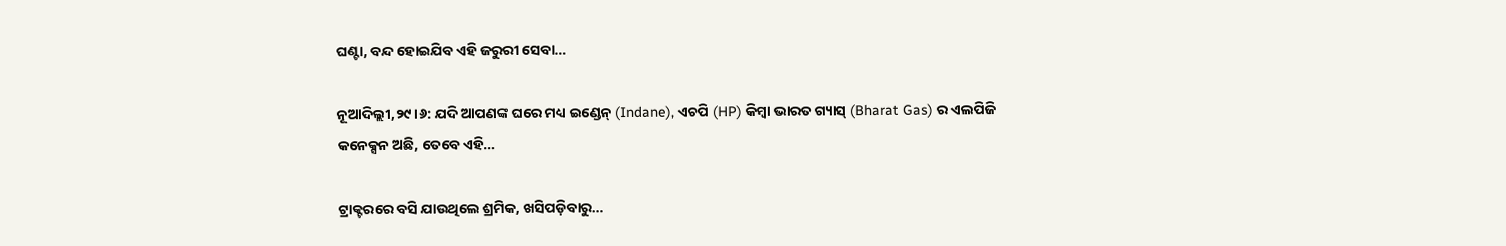ଘଣ୍ଟା, ବନ୍ଦ ହୋଇଯିବ ଏହି ଜରୁରୀ ସେବା…

ନୂଆଦିଲ୍ଲୀ,୨୯।୬: ଯଦି ଆପଣଙ୍କ ଘରେ ମଧ୍ୟ ଇଣ୍ଡେନ୍ (Indane), ଏଚପି (HP) କିମ୍ବା ଭାରତ ଗ୍ୟାସ୍ (Bharat Gas) ର ଏଲପିଜି କନେକ୍ସନ ଅଛି, ତେବେ ଏହି…

ଟ୍ରାକ୍ଟରରେ ବସି ଯାଉଥିଲେ ଶ୍ରମିକ, ଖସିପଡ଼ିବାରୁ…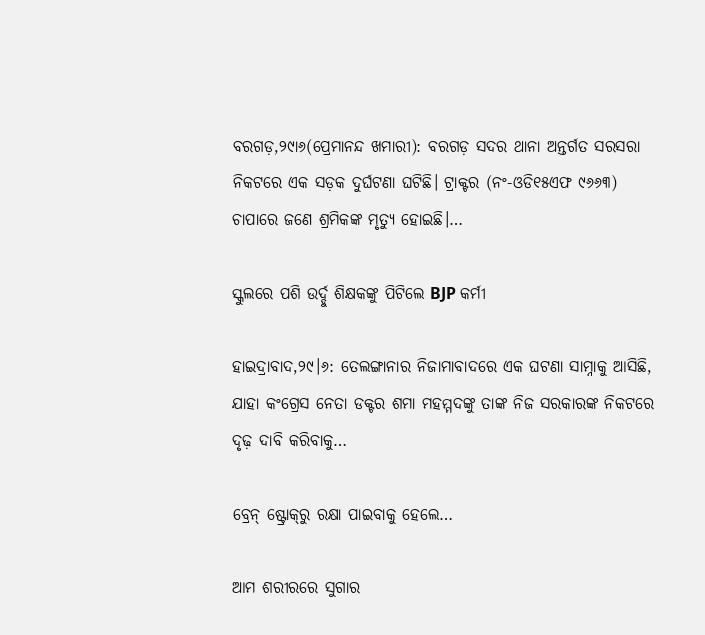ବରଗଡ଼,୨୯ା୬(ପ୍ରେମାନନ୍ଦ ଖମାରୀ): ବରଗଡ଼ ସଦର ଥାନା ଅନ୍ତର୍ଗତ ସରସରା ନିକଟରେ ଏକ ସଡ଼କ ଦୁର୍ଘଟଣା ଘଟିଛି। ଟ୍ରାକ୍ଟର (ନଂ-ଓଡି୧୫ଏଫ ୯୬୬୩) ଚାପାରେ ଜଣେ ଶ୍ରମିକଙ୍କ ମୃତ୍ୟୁ ହୋଇଛି।…

ସ୍କୁଲରେ ପଶି ଉର୍ଦ୍ଦୁ ଶିକ୍ଷକଙ୍କୁ ପିଟିଲେ BJP କର୍ମୀ

ହାଇଦ୍ରାବାଦ,୨୯।୬: ତେଲଙ୍ଗାନାର ନିଜାମାବାଦରେ ଏକ ଘଟଣା ସାମ୍ନାକୁ ଆସିଛି, ଯାହା କଂଗ୍ରେସ ନେତା ଡକ୍ଟର ଶମା ମହମ୍ମଦଙ୍କୁ ତାଙ୍କ ନିଜ ସରକାରଙ୍କ ନିକଟରେ ଦୃଢ଼ ଦାବି କରିବାକୁ…

ବ୍ରେନ୍‌ ଷ୍ଟ୍ରୋକ୍‌ରୁ ରକ୍ଷା ପାଇବାକୁ ହେଲେ…

ଆମ ଶରୀରରେ ସୁଗାର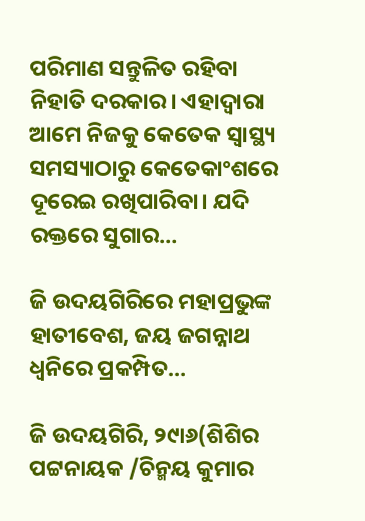ପରିମାଣ ସନ୍ତୁଳିତ ରହିବା ନିହାତି ଦରକାର। ଏହାଦ୍ୱାରା ଆମେ ନିଜକୁ କେତେକ ସ୍ବାସ୍ଥ୍ୟ ସମସ୍ୟାଠାରୁ କେତେକାଂଶରେ ଦୂରେଇ ରଖିପାରିବା। ଯଦି ରକ୍ତରେ ସୁଗାର…

ଜି ଉଦୟଗିରିରେ ମହାପ୍ରଭୁଙ୍କ ହାତୀବେଶ, ଜୟ ଜଗନ୍ନାଥ ଧ୍ବନିରେ ପ୍ରକମ୍ପିତ…

ଜି ଉଦୟଗିରି, ୨୯ା୬(ଶିଶିର ପଟ୍ଟନାୟକ /ଚିନ୍ମୟ କୁମାର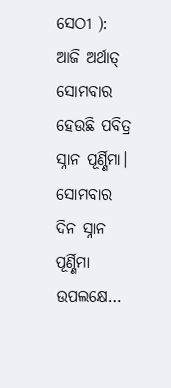ସେଠୀ ): ଆଜି ଅର୍ଥାତ୍‌ ସୋମବାର ହେଉଛି ପବିତ୍ର ସ୍ନାନ ପୂର୍ଣ୍ଣିମା।  ସୋମବାର ଦିନ ସ୍ନାନ ପୂର୍ଣ୍ଣିମା ଉପଲକ୍ଷେ…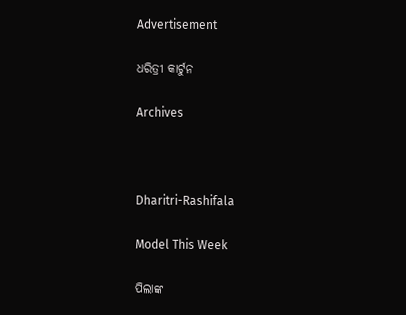Advertisement

ଧରିତ୍ରୀ କାର୍ଟୁନ

Archives



Dharitri-Rashifala

Model This Week

ପିଲାଙ୍କ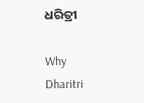ଧରିତ୍ରୀ

Why Dharitri